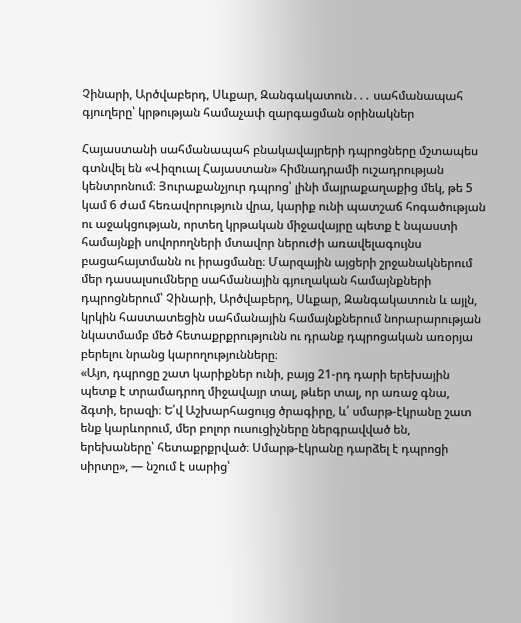Չինարի, Արծվաբերդ, Սևքար, Զանգակատուն․․․ սահմանապահ գյուղերը՝ կրթության համաչափ զարգացման օրինակներ

Հայաստանի սահմանապահ բնակավայրերի դպրոցները մշտապես գտնվել են «Վիզուալ Հայաստան» հիմնադրամի ուշադրության կենտրոնում։ Յուրաքանչյուր դպրոց՝ լինի մայրաքաղաքից մեկ, թե 5 կամ 6 ժամ հեռավորություն վրա, կարիք ունի պատշաճ հոգածության ու աջակցության, որտեղ կրթական միջավայրը պետք է նպաստի համայնքի սովորողների մտավոր ներուժի առավելագույնս բացահայտմանն ու իրացմանը։ Մարզային այցերի շրջանակներում մեր դասալսումները սահմանային գյուղական համայնքների դպրոցներում՝ Չինարի, Արծվաբերդ, Սևքար, Զանգակատուն և այլն, կրկին հաստատեցին սահմանային համայնքներում նորարարության նկատմամբ մեծ հետաքրքրությունն ու դրանք դպրոցական առօրյա բերելու նրանց կարողությունները։
«Այո, դպրոցը շատ կարիքներ ունի, բայց 21-րդ դարի երեխային պետք է տրամադրող միջավայր տալ, թևեր տալ, որ առաջ գնա, ձգտի, երազի։ Ե՛վ Աշխարհացույց ծրագիրը, և՛ սմարթ-էկրանը շատ ենք կարևորում, մեր բոլոր ուսուցիչները ներգրավված են, երեխաները՝ հետաքրքրված։ Սմարթ-էկրանը դարձել է դպրոցի սիրտը», — նշում է սարից՝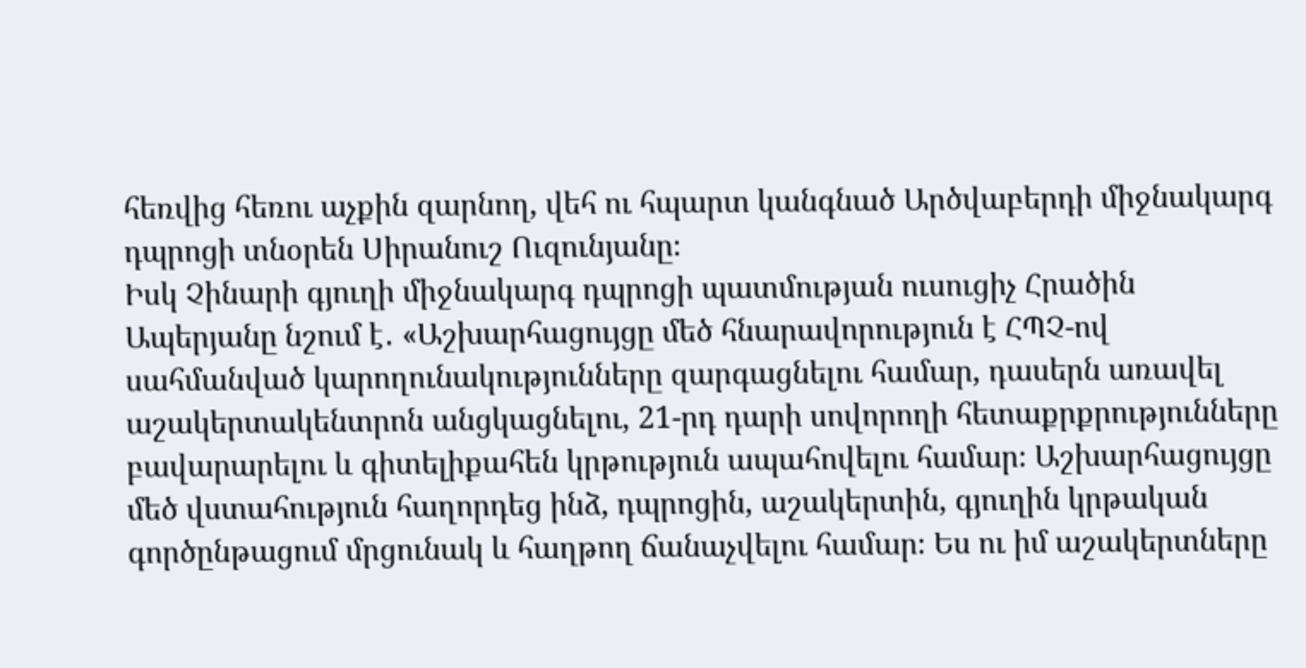հեռվից հեռու աչքին զարնող, վեհ ու հպարտ կանգնած Արծվաբերդի միջնակարգ դպրոցի տնօրեն Սիրանուշ Ուզունյանը։
Իսկ Չինարի գյուղի միջնակարգ դպրոցի պատմության ուսուցիչ Հրածին Ապերյանը նշում է․ «Աշխարհացույցը մեծ հնարավորություն է ՀՊՉ-ով սահմանված կարողունակությունները զարգացնելու համար, դասերն առավել աշակերտակենտրոն անցկացնելու, 21-րդ դարի սովորողի հետաքրքրությունները բավարարելու և գիտելիքահեն կրթություն ապահովելու համար։ Աշխարհացույցը մեծ վստահություն հաղորդեց ինձ, դպրոցին, աշակերտին, գյուղին կրթական գործընթացում մրցունակ և հաղթող ճանաչվելու համար։ Ես ու իմ աշակերտները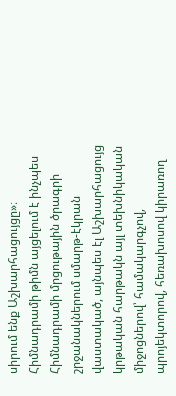սիրում ենք Աշխարհացույցը»։
Հիմնադրամի թիմն այցելում է ինչպես Հիմնադրամի մրցութային ծրագրի շրջանակներում սմարթ-էկրան վաստակած, այնպես էլ Աշխարհացույց կրթական հարթակն այլ տեխնիկական միջոցներով՝ համակարգչով, պրոյեկտորով, հեռախոսով կիրառող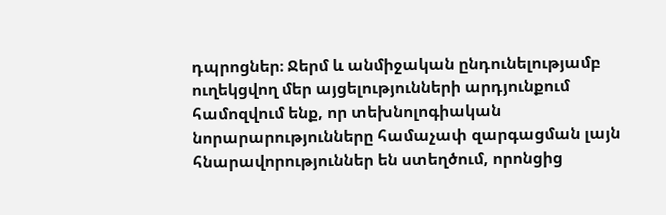դպրոցներ։ Ջերմ և անմիջական ընդունելությամբ ուղեկցվող մեր այցելությունների արդյունքում համոզվում ենք, որ տեխնոլոգիական նորարարությունները համաչափ զարգացման լայն հնարավորություններ են ստեղծում, որոնցից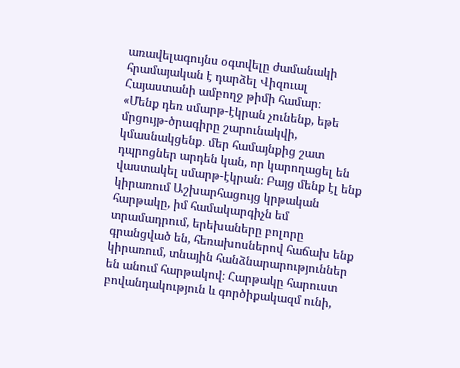առավելագույնս օգտվելը ժամանակի հրամայական է դարձել Վիզուալ Հայաստանի ամբողջ թիմի համար։
«Մենք դեռ սմարթ-էկրան չունենք, եթե մրցույթ-ծրագիրը շարունակվի, կմասնակցենք․ մեր համայնքից շատ դպրոցներ արդեն կան, որ կարողացել են վաստակել սմարթ-էկրան։ Բայց մենք էլ ենք կիրառում Աշխարհացույց կրթական հարթակը, իմ համակարգիչն եմ տրամադրում, երեխաները բոլորը գրանցված են, հեռախոսներով հաճախ ենք կիրառում, տնային հանձնարարություններ են անում հարթակով։ Հարթակը հարուստ բովանդակություն և գործիքակազմ ունի,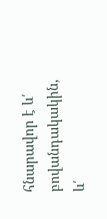հնարավոր է և՛ բովանդակակին, և՛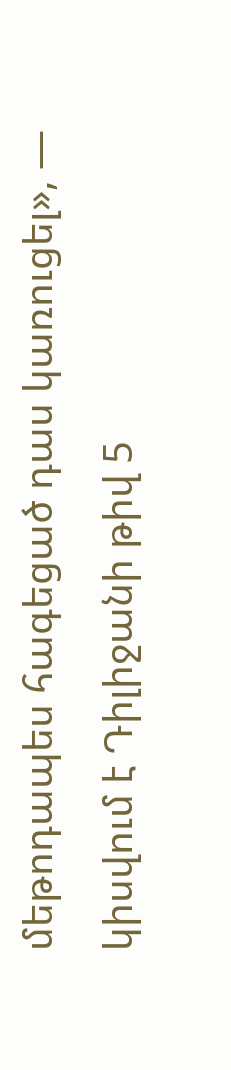մեթոդապես հագեցած դաս կառուցել», — կիսվում է Դիլիջանի թիվ 5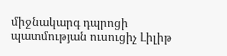միջնակարգ դպրոցի պատմության ուսուցիչ Լիլիթ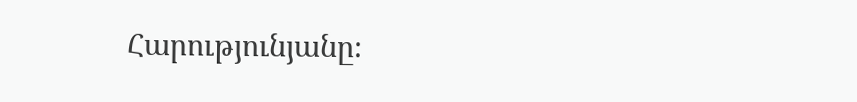Հարությունյանը։